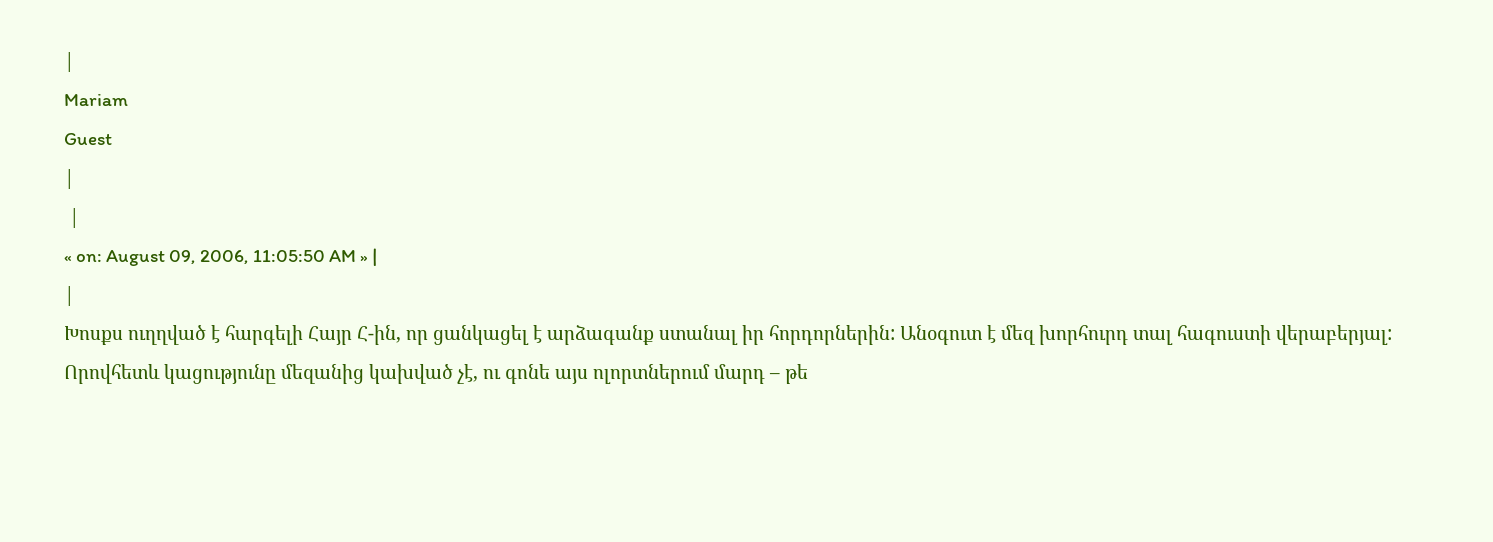|
Mariam
Guest
|
 |
« on: August 09, 2006, 11:05:50 AM » |
|
Խոսքս ուղղված է հարգելի Հայր Հ-ին, որ ցանկացել է արձագանք ստանալ իր հորդորներին: Անօգուտ է մեզ խորհուրդ տալ հագուստի վերաբերյալ: Որովհետև կացությունը մեզանից կախված չէ, ու գոնե այս ոլորտներում մարդ – թե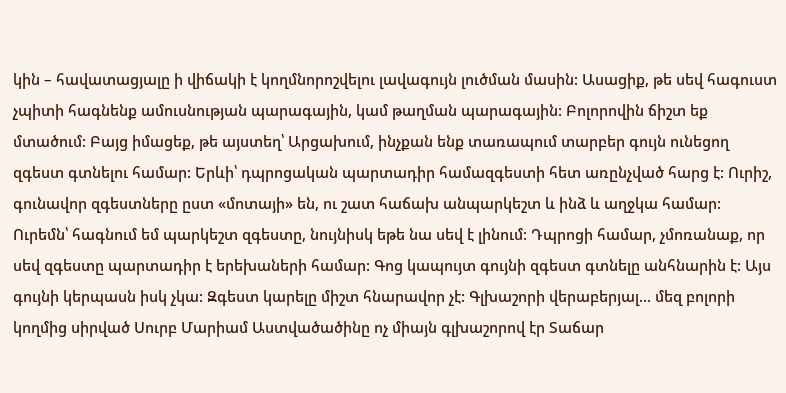կին – հավատացյալը ի վիճակի է կողմնորոշվելու լավագույն լուծման մասին: Ասացիք, թե սեվ հագուստ չպիտի հագնենք ամուսնության պարագային, կամ թաղման պարագային: Բոլորովին ճիշտ եք մտածում: Բայց իմացեք, թե այստեղ՝ Արցախում, ինչքան ենք տառապում տարբեր գույն ունեցող զգեստ գտնելու համար: Երևի՝ դպրոցական պարտադիր համազգեստի հետ առընչված հարց է: Ուրիշ, գունավոր զգեստները ըստ «մոտայի» են, ու շատ հաճախ անպարկեշտ և ինձ և աղջկա համար: Ուրեմն՝ հագնում եմ պարկեշտ զգեստը, նույնիսկ եթե նա սեվ է լինում: Դպրոցի համար, չմոռանաք, որ սեվ զգեստը պարտադիր է երեխաների համար: Գոց կապույտ գույնի զգեստ գտնելը անհնարին է: Այս գույնի կերպասն իսկ չկա: Զգեստ կարելը միշտ հնարավոր չէ: Գլխաշորի վերաբերյալ... մեզ բոլորի կողմից սիրված Սուրբ Մարիամ Աստվածածինը ոչ միայն գլխաշորով էր Տաճար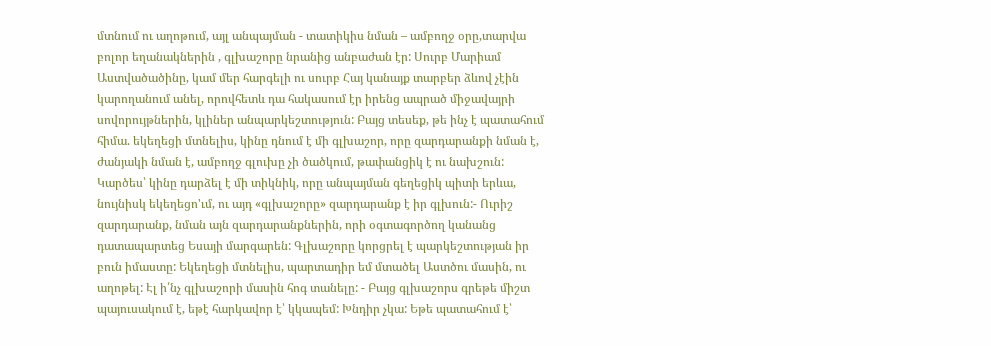մտնում ու աղոթում, այլ անպայման - տատիկիս նման – ամբողջ օրը,տարվա բոլոր եղանակներին , գլխաշորը նրանից անբաժան էր: Սուրբ Մարիամ Աստվածածինը, կամ մեր հարգելի ու սուրբ Հայ կանայք տարբեր ձևով չէին կարողանում անել, որովհետև դա հակասում էր իրենց ապրած միջավայրի սովորույթներին, կլիներ անպարկեշտություն: Բայց տեսեք, թե ինչ է պատահում հիմա. եկեղեցի մտնելիս, կինը դնում է մի գլխաշոր, որը զարդարանքի նման է, ժանյակի նման է, ամբողջ գլուխը չի ծածկում, թափանցիկ է ու նախշուն: Կարծես՝ կինը դարձել է մի տիկնիկ, որը անպայման գեղեցիկ պիտի երևա, նույնիսկ եկեղեցո'ւմ, ու այդ «գլխաշորը» զարդարանք է իր գլխուն:- Ուրիշ զարդարանք, նման այն զարդարանքներին, որի օգտագործող կանանց դատապարտեց Եսայի մարգարեն: Գլխաշորը կորցրել է պարկեշտության իր բուն իմաստը: Եկեղեցի մտնելիս, պարտադիր եմ մտածել Աստծու մասին, ու աղոթել: Էլ ի՛նչ գլխաշորի մասին հոգ տանելը: - Բայց գլխաշորս գրեթե միշտ պայուսակում է, եթէ հարկավոր է՝ կկապեմ: Խնդիր չկա: Եթե պատահում է՝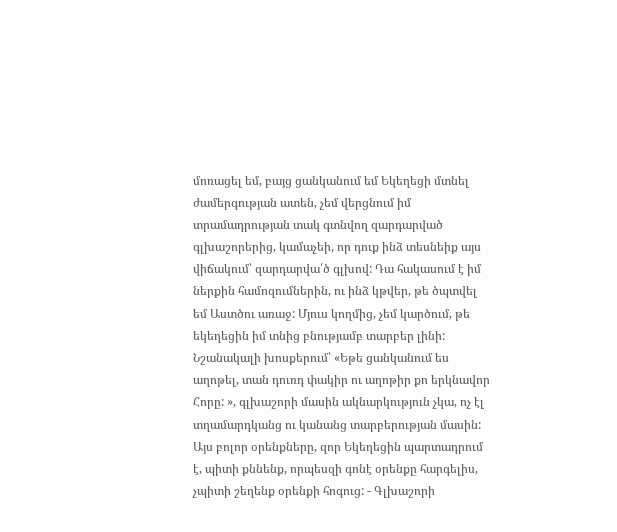մոռացել եմ, բայց ցանկանում եմ Եկեղեցի մտնել ժամերգության ատեն, չեմ վերցնում իմ տրամադրության տակ գտնվող զարդարված գլխաշորերից, կամաչեի, որ դուք ինձ տեսնեիք այս վիճակում՝ զարդարվա՛ծ գլխով: Դա հակասում է իմ ներքին համոզումներին, ու ինձ կթվեր, թե ծպտվել եմ Աստծու առաջ: Մյուս կողմից, չեմ կարծում, թե եկեղեցին իմ տնից բնությամբ տարբեր լինի: Նշանակալի խոսքերում՝ «Եթե ցանկանում ես աղոթել, տան դուռդ փակիր ու աղոթիր քո երկնավոր Հորը: », գլխաշորի մասին ակնարկություն չկա, ոչ էլ տղամարդկանց ու կանանց տարբերության մասին: Այս բոլոր օրենքները, զոր Եկեղեցին պարտադրում է, պիտի քննենք, որպեսզի գոնէ օրենքը հարգելիս, չպիտի շեղենք օրենքի հոգուց: - Գլխաշորի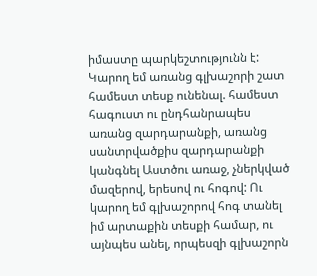իմաստը պարկեշտությունն է: Կարող եմ առանց գլխաշորի շատ համեստ տեսք ունենալ. համեստ հագուստ ու ընդհանրապես առանց զարդարանքի, առանց սանտրվածքիս զարդարանքի կանգնել Աստծու առաջ, չներկված մազերով, երեսով ու հոգով: Ու կարող եմ գլխաշորով հոգ տանել իմ արտաքին տեսքի համար, ու այնպես անել, որպեսզի գլխաշորն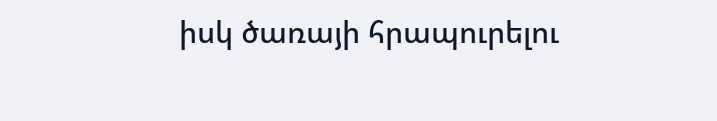իսկ ծառայի հրապուրելու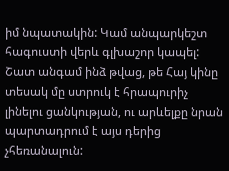իմ նպատակին: Կամ անպարկեշտ հագուստի վերև գլխաշոր կապել: Շատ անգամ ինձ թվաց, թե Հայ կինը տեսակ մը ստրուկ է հրապուրիչ լինելու ցանկության, ու արևելքը նրան պարտադրում է այս դերից չհեռանալուն: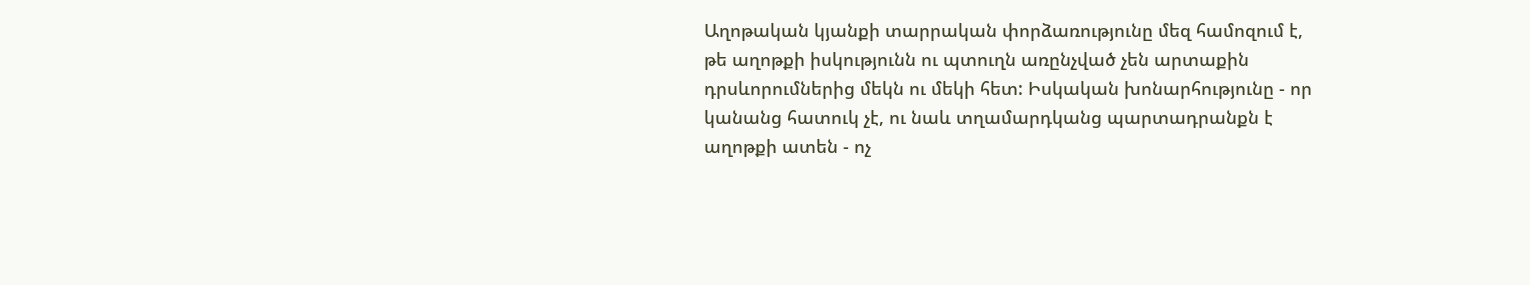Աղոթական կյանքի տարրական փորձառությունը մեզ համոզում է, թե աղոթքի իսկությունն ու պտուղն առընչված չեն արտաքին դրսևորումներից մեկն ու մեկի հետ: Իսկական խոնարհությունը - որ կանանց հատուկ չէ, ու նաև տղամարդկանց պարտադրանքն է աղոթքի ատեն - ոչ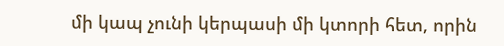մի կապ չունի կերպասի մի կտորի հետ, որին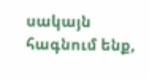սակայն հագնում ենք,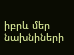իբրև մեր նախնիների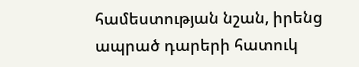համեստության նշան, իրենց ապրած դարերի հատուկ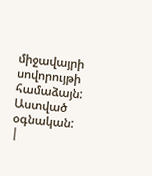միջավայրի սովորույթի համաձայն: Աստված օգնական:
|